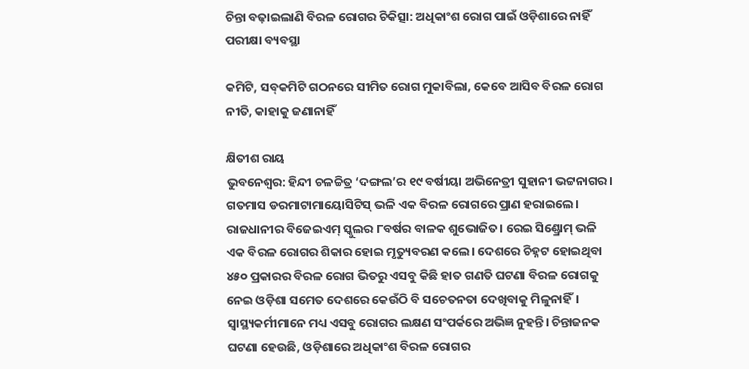ଚିନ୍ତା ବଢ଼ାଇଲାଣି ବିରଳ ରୋଗର ଚିକିତ୍ସା: ଅଧିକାଂଶ ରୋଗ ପାଇଁ ଓଡ଼ିଶାରେ ନାହିଁ ପରୀକ୍ଷା ବ୍ୟବସ୍ଥା

କମିଟି, ସବ୍‌କମିଟି ଗଠନରେ ସୀମିତ ରୋଗ ମୁକାବିଲା, କେବେ ଆସିବ ବିରଳ ରୋଗ ନୀତି, କାହାକୁ ଜଣାନାହିଁ

କ୍ଷିତୀଶ ରାୟ
ଭୁବନେଶ୍ବର: ହିନ୍ଦୀ ଚଳଚ୍ଚିତ୍ର ‘ଦଙ୍ଗଲ’ର ୧୯ ବର୍ଷୀୟା ଅଭିନେତ୍ରୀ ସୁହାନୀ ଭଟ୍ଟନାଗର। ଗତମାସ ଡରମାଟାମାୟୋସିଟିସ୍ ଭଳି ଏକ ବିରଳ ରୋଗରେ ପ୍ରାଣ ହରାଇଲେ। ରାଜଧାନୀର ବିଜେଇଏମ୍‌ ସ୍କୁଲର ୮ବର୍ଷର ବାଳକ ଶୁଭୋଜିତ। ରେଇ ସିଣ୍ଡ୍ରୋମ୍‌ ଭଳି ଏକ ବିରଳ ରୋଗର ଶିକାର ହୋଇ ମୃତ୍ୟୁବରଣ କଲେ। ଦେଶରେ ଚିହ୍ନଟ ହୋଇଥିବା ୪୫୦ ପ୍ରକାରର ବିରଳ ରୋଗ ଭିତରୁ ଏସବୁ କିଛି ହାତ ଗଣତି ଘଟଣା ବିରଳ ରୋଗକୁ ନେଇ ଓଡ଼ିଶା ସମେତ ଦେଶରେ କେଉଁଠି ବି ସଚେତନତା ଦେଖିବାକୁ ମିଳୁନାହିଁ। ସ୍ବାସ୍ଥ୍ୟକର୍ମୀମାନେ ମଧ୍ୟ ଏସବୁ ରୋଗର ଲକ୍ଷଣ ସଂପର୍କରେ ଅଭିଜ୍ଞ ନୁହନ୍ତି। ଚିନ୍ତାଜନକ ଘଟଣା ହେଉଛି, ଓଡ଼ିଶାରେ ଅଧିକାଂଶ ବିରଳ ରୋଗର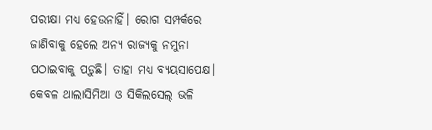ପରୀକ୍ଷା ମଧ୍ୟ ହେଉନାହିଁ। ରୋଗ ସମ୍ପର୍କରେ ଜାଣିବାକୁ ହେଲେ ଅନ୍ୟ ରାଜ୍ୟକୁ ନମୁନା ପଠାଇବାକୁ ପଡ଼ୁଛି। ତାହା ମଧ୍ୟ ବ୍ୟୟସାପେକ୍ଷ। କେବଳ ଥାଲାସିମିଆ ଓ ସିକିଲସେଲ୍‌ ଭଳି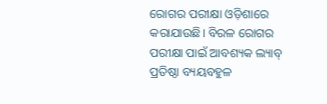ରୋଗର ପରୀକ୍ଷା ଓଡ଼ିଶାରେ କରାଯାଉଛି। ବିରଳ ରୋଗର ପରୀକ୍ଷା ପାଇଁ ଆବଶ୍ୟକ ଲ୍ୟାବ୍‌ ପ୍ରତିଷ୍ଠା ବ୍ୟୟବହୁଳ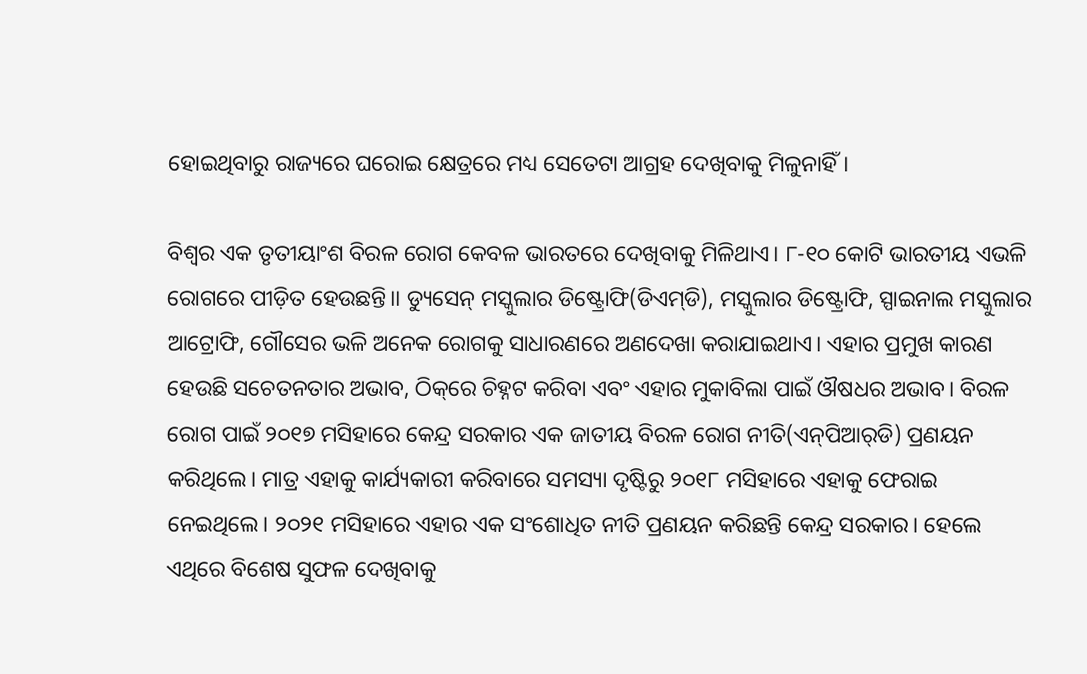ହୋଇଥିବାରୁ ରାଜ୍ୟରେ ଘରୋଇ କ୍ଷେତ୍ରରେ ମଧ୍ୟ ସେତେଟା ଆଗ୍ରହ ଦେଖିବାକୁ ମିଳୁନାହିଁ।

ବିଶ୍ବର ଏକ ତୃତୀୟାଂଶ ବିରଳ ରୋଗ କେବଳ ଭାରତରେ ଦେଖିବାକୁ ମିଳିଥାଏ। ୮-୧୦ କୋଟି ଭାରତୀୟ ଏଭଳି ରୋଗରେ ପୀଡ଼ିତ ହେଉଛନ୍ତି।। ଡ୍ୟୁସେନ୍‌ ମସ୍କୁଲାର ଡିଷ୍ଟ୍ରୋଫି(ଡିଏମ୍‌ଡି), ମସ୍କୁଲାର ଡିଷ୍ଟ୍ରୋଫି, ସ୍ପାଇନାଲ ମସ୍କୁଲାର ଆଟ୍ରୋଫି, ଗୌସେର ଭଳି ଅନେକ ରୋଗକୁ ସାଧାରଣରେ ଅଣଦେଖା କରାଯାଇଥାଏ। ଏହାର ପ୍ରମୁଖ କାରଣ ହେଉଛି ସଚେତନତାର ଅଭାବ, ଠିକ୍‌ରେ ଚିହ୍ନଟ କରିବା ଏବଂ ଏହାର ମୁକାବିଲା ପାଇଁ ଔଷଧର ଅଭାବ। ବିରଳ ରୋଗ ପାଇଁ ୨୦୧୭ ମସିହାରେ କେନ୍ଦ୍ର ସରକାର ଏକ ଜାତୀୟ ବିରଳ ରୋଗ ନୀତି(ଏନ୍‌ପିଆର୍‌ଡି) ପ୍ରଣୟନ କରିଥିଲେ। ମାତ୍ର ଏହାକୁ କାର୍ଯ୍ୟକାରୀ କରିବାରେ ସମସ୍ୟା ଦୃଷ୍ଟିରୁ ୨୦୧୮ ମସିହାରେ ଏହାକୁ ଫେରାଇ ନେଇଥିଲେ। ୨୦୨୧ ମସିହାରେ ଏହାର ଏକ ସଂଶୋଧିତ ନୀତି ପ୍ରଣୟନ କରିଛନ୍ତି କେନ୍ଦ୍ର ସରକାର। ହେଲେ ଏଥିରେ ବିଶେଷ ସୁଫଳ ଦେଖିବାକୁ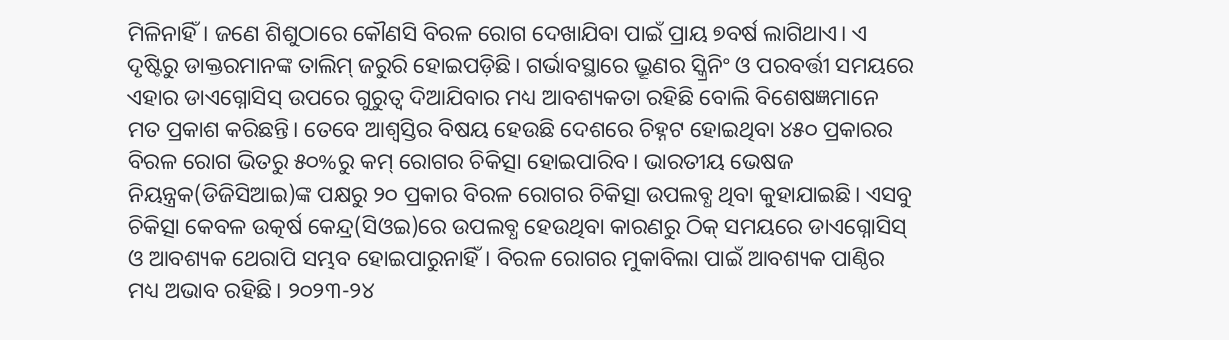ମିଳିନାହିଁ। ଜଣେ ଶିଶୁଠାରେ କୌଣସି ବିରଳ ରୋଗ ଦେଖାଯିବା ପାଇଁ ପ୍ରାୟ ୭ବର୍ଷ ଲାଗିଥାଏ। ଏ ଦୃଷ୍ଟିରୁ ଡାକ୍ତରମା‌ନଙ୍କ ତାଲିମ୍‌ ଜରୁରି ହୋଇପଡ଼ିଛି। ଗର୍ଭାବସ୍ଥାରେ ଭ୍ରୂଣର ସ୍କ୍ରିନିଂ ଓ ପରବର୍ତ୍ତୀ ସମୟରେ ଏହାର ଡାଏଗ୍ନୋସିସ୍ ଉପରେ ଗୁରୁତ୍ବ ଦିଆଯିବାର ମଧ୍ୟ ଆବଶ୍ୟକତା ରହିଛି ବୋଲି ବିଶେଷଜ୍ଞମାନେ ମତ ପ୍ରକାଶ କରିଛନ୍ତି। ତେବେ ଆଶ୍ବସ୍ତିର ବିଷୟ ହେଉଛି ଦେଶରେ ଚିହ୍ନଟ ହୋଇଥିବା ୪୫୦ ପ୍ରକାରର ବିରଳ ରୋଗ ଭିତରୁ ୫୦%ରୁ କମ୍ ରୋଗର ଚିକିତ୍ସା ହୋଇପାରିବ। ଭାରତୀୟ ଭେଷଜ ନିୟନ୍ତ୍ରକ(ଡିଜିସିଆଇ)ଙ୍କ ପକ୍ଷରୁ ୨୦ ପ୍ରକାର ବିରଳ ରୋଗର ଚିକିତ୍ସା ଉପଲବ୍ଧ ଥିବା କୁହାଯାଇଛି। ଏସବୁ ଚିକିତ୍ସା କେବଳ ଉତ୍କର୍ଷ କେନ୍ଦ୍ର(ସିଓଇ)ରେ ଉପଲବ୍ଧ ହେଉଥିବା କାରଣରୁ ଠିକ୍‌ ସମୟରେ ଡାଏଗ୍ନୋସିସ୍ ଓ ଆବଶ୍ୟକ ଥେରାପି ସମ୍ଭବ ହୋଇପାରୁନାହିଁ। ବିରଳ ରୋଗର ମୁକାବିଲା ପାଇଁ ଆବଶ୍ୟକ ପାଣ୍ଠିର ମଧ୍ୟ ଅଭାବ ରହିଛି। ୨୦୨୩-୨୪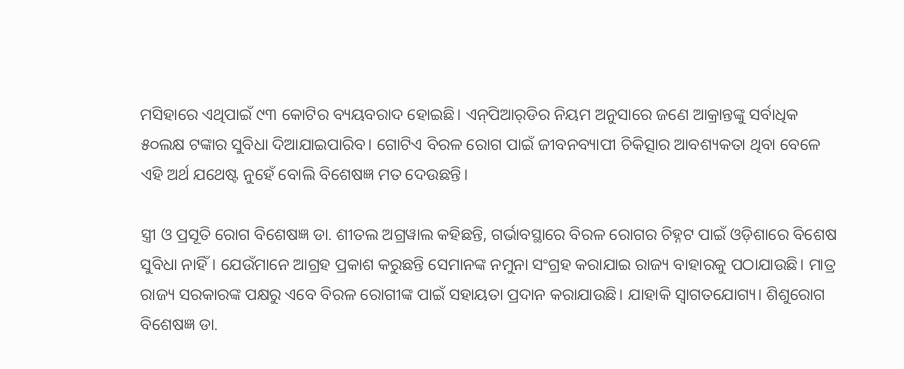ମସିହାରେ ଏଥିପାଇଁ ୯୩ କୋଟିର ବ୍ୟୟବରାଦ ହୋଇଛି। ଏନ୍‌ପିଆର୍‌ଡିର ନିୟମ ଅନୁସାରେ ଜଣେ ଆକ୍ରାନ୍ତଙ୍କୁ ସର୍ବାଧିକ ୫୦ଲକ୍ଷ ଟଙ୍କାର ସୁବିଧା ଦିଆଯାଇପାରିବ। ଗୋଟିଏ ବିରଳ ରୋଗ ପାଇଁ ଜୀବନବ୍ୟାପୀ ଚିକିତ୍ସାର ଆବଶ୍ୟକତା ଥିବା ବେଳେ ଏହି ଅର୍ଥ ଯଥେଷ୍ଟ ନୁହେଁ ବୋଲି ବିଶେଷଜ୍ଞ ମତ ଦେଉଛନ୍ତି।

ସ୍ତ୍ରୀ ଓ ପ୍ରସୂତି ରୋଗ ବିଶେଷଜ୍ଞ ଡା. ଶୀତଲ ଅଗ୍ରୱାଲ କହିଛନ୍ତି, ଗର୍ଭାବସ୍ଥାରେ ବିରଳ ରୋଗର ଚିହ୍ନଟ ପାଇଁ ଓଡ଼ିଶାରେ ବିଶେଷ ସୁବିଧା ନାହିଁ। ଯେଉଁମାନେ ଆଗ୍ରହ ପ୍ରକାଶ କରୁଛନ୍ତି ସେମାନଙ୍କ ନମୁନା ସଂଗ୍ରହ କରାଯାଇ ରାଜ୍ୟ ବାହାରକୁ ପଠାଯାଉଛି। ମାତ୍ର ରାଜ୍ୟ ସରକାରଙ୍କ ପକ୍ଷରୁ ଏବେ ବିରଳ ରୋଗୀଙ୍କ ପାଇଁ ସହାୟତା ପ୍ରଦାନ କରାଯାଉଛି। ଯାହାକି ସ୍ବାଗତଯୋଗ୍ୟ। ଶିଶୁରୋଗ ବିଶେଷଜ୍ଞ ଡା.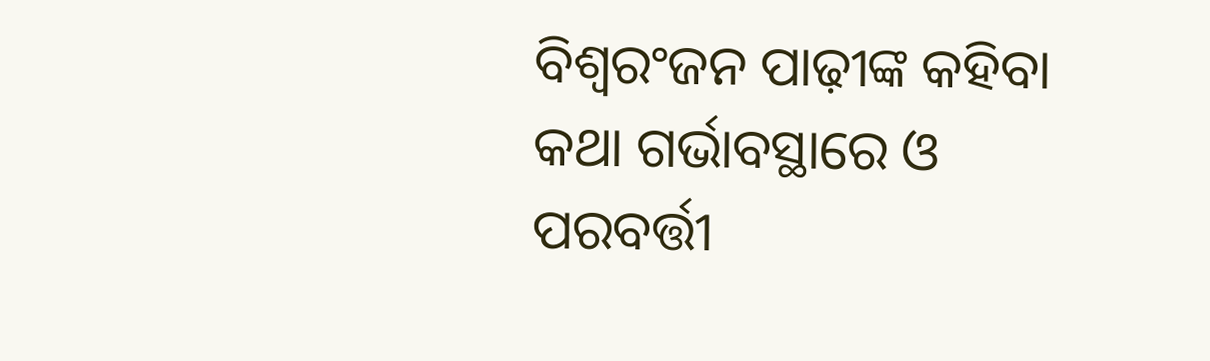ବିଶ୍ବରଂଜନ ପାଢ଼ୀଙ୍କ କହିବା କଥା ଗର୍ଭାବସ୍ଥାରେ ଓ ପରବର୍ତ୍ତୀ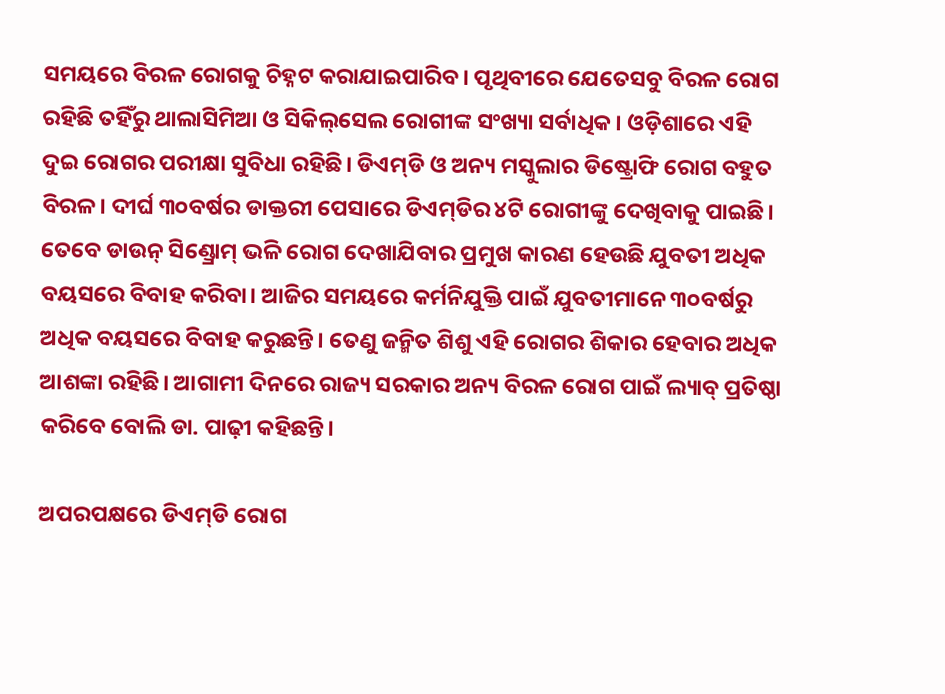ସମୟରେ ବିରଳ ରୋଗକୁ ଚିହ୍ନଟ କରାଯାଇପାରିବ। ପୃଥିବୀରେ ଯେତେସବୁ ବିରଳ ରୋଗ ରହିଛି ତହିଁରୁ ଥାଲାସିମିଆ ଓ ସିକିଲ୍‌ସେଲ ରୋଗୀଙ୍କ ସଂଖ୍ୟା ସର୍ବାଧିକ। ଓଡ଼ିଶାରେ ଏହି ଦୁଇ ରୋଗର ପରୀକ୍ଷା ସୁବିଧା ରହିଛି। ଡିଏମ୍‌ଡି ଓ ଅନ୍ୟ ମସ୍କୁଲାର ଡିଷ୍ଟ୍ରୋଫି ରୋଗ ବହୁତ ବିରଳ। ଦୀର୍ଘ ୩୦ବର୍ଷର ଡାକ୍ତରୀ ପେସାରେ ଡିଏମ୍‌ଡିର ୪ଟି ରୋଗୀଙ୍କୁ ଦେଖିବାକୁ ପାଇଛି। ତେବେ ଡାଉନ୍‌ ସିଣ୍ଡ୍ରୋମ୍‌ ଭଳି ରୋଗ ଦେଖାଯିବାର ପ୍ରମୁଖ କାରଣ ହେଉଛି ଯୁବତୀ ଅଧିକ ବୟସରେ ବିବାହ କରିବା। ଆଜିର ସମୟରେ କର୍ମନିଯୁକ୍ତି ପାଇଁ ଯୁବତୀମାନେ ୩୦ବର୍ଷରୁ ଅଧିକ ବୟସରେ ବିବାହ କରୁଛନ୍ତି। ତେଣୁ ଜନ୍ମିତ ଶିଶୁ ଏହି ରୋଗର ଶିକାର ହେବାର ଅଧିକ ଆଶଙ୍କା ରହିଛି। ଆଗାମୀ ଦିନରେ ରାଜ୍ୟ ସରକାର ଅନ୍ୟ ବିରଳ ରୋଗ ପାଇଁ ଲ୍ୟାବ୍ ପ୍ରତିଷ୍ଠା କରିବେ ବୋଲି ଡା. ପାଢ଼ୀ କହିଛନ୍ତି।

ଅପରପକ୍ଷରେ ଡିଏମ୍‌ଡି ରୋଗ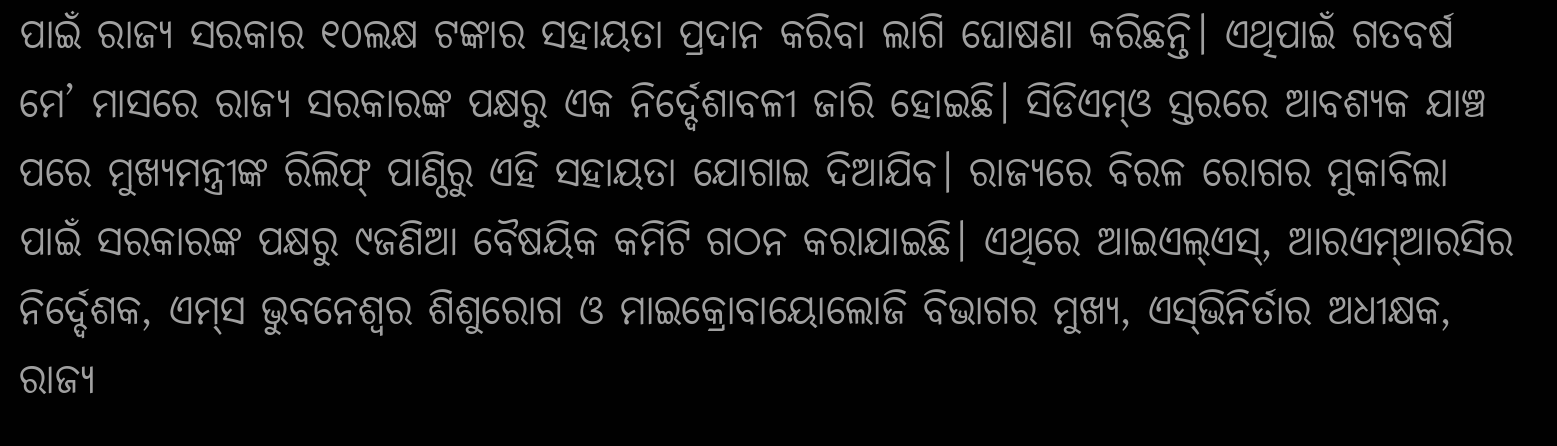ପାଇଁ ରାଜ୍ୟ ସରକାର ୧୦ଲକ୍ଷ ଟଙ୍କାର ସହାୟତା ପ୍ରଦାନ କରିବା ଲାଗି ଘୋଷଣା କରିଛନ୍ତି। ଏଥିପାଇଁ ଗତବର୍ଷ ମେ’ ମାସରେ ରାଜ୍ୟ ସରକାରଙ୍କ ପକ୍ଷରୁ ଏକ ନିର୍ଦ୍ଦେଶାବଳୀ ଜାରି ହୋଇଛି। ସିଡିଏମ୍‌ଓ ସ୍ତରରେ ଆବଶ୍ୟକ ଯାଞ୍ଚ ପରେ ମୁଖ୍ୟମନ୍ତ୍ରୀଙ୍କ ରିଲିଫ୍ ପାଣ୍ଠିରୁ ଏହି ସହାୟତା ଯୋଗାଇ ଦିଆଯିବ। ରାଜ୍ୟରେ ବିରଳ ରୋଗର ମୁକାବିଲା ପାଇଁ ସରକାରଙ୍କ ପକ୍ଷରୁ ୯ଜଣିଆ ବୈଷୟିକ କମିଟି ଗଠନ କରାଯାଇଛି। ଏଥିରେ ଆଇଏଲ୍‌ଏସ୍‌, ଆରଏମ୍‌ଆରସିର ନିର୍ଦ୍ଦେଶକ, ଏମ୍‌ସ ଭୁବନେଶ୍ବର ଶିଶୁରୋଗ ଓ ମାଇକ୍ରୋବାୟୋଲୋଜି ବିଭାଗର ମୁଖ୍ୟ, ଏସ୍‌ଭିନିର୍ତାର ଅଧୀକ୍ଷକ, ରାଜ୍ୟ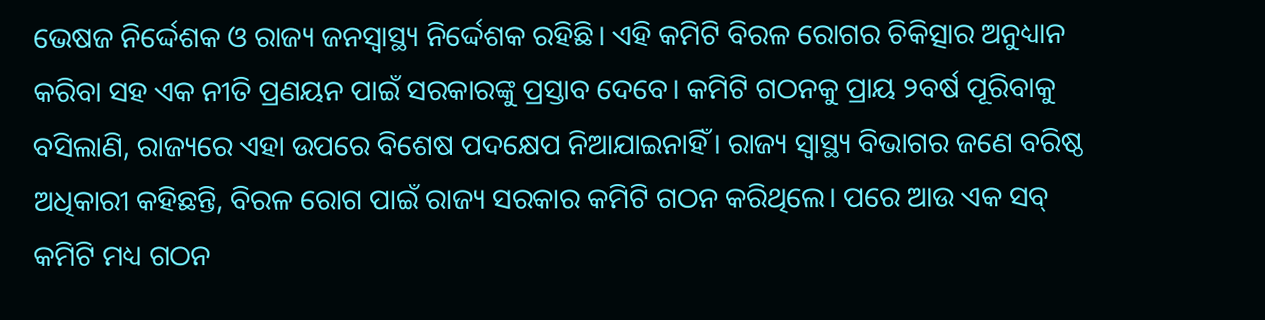ଭେଷଜ ନିର୍ଦ୍ଦେଶକ ଓ ରାଜ୍ୟ ଜନସ୍ବାସ୍ଥ୍ୟ ନିର୍ଦ୍ଦେଶକ ରହିଛି। ଏହି କମିଟି ବିରଳ ରୋଗର ଚିକିତ୍ସାର ଅନୁଧ୍ୟାନ କରିବା ସହ ଏକ ନୀତି ପ୍ରଣୟନ ପାଇଁ ସରକାରଙ୍କୁ ପ୍ରସ୍ତାବ ଦେବେ। କମିଟି ଗଠନକୁ ପ୍ରାୟ ୨ବର୍ଷ ପୂରିବାକୁ ବସିଲାଣି, ରାଜ୍ୟରେ ଏହା ଉପରେ ବିଶେଷ ପଦକ୍ଷେପ ନିଆଯାଇନାହିଁ। ରାଜ୍ୟ ସ୍ବାସ୍ଥ୍ୟ ବିଭାଗର ଜଣେ ବରିଷ୍ଠ ଅଧିକାରୀ କହିଛନ୍ତି, ବିରଳ ରୋଗ ପାଇଁ ରାଜ୍ୟ ସରକାର କମିଟି ଗଠନ କରିଥିଲେ। ପରେ ଆଉ ଏକ ସବ୍ କମିଟି ମଧ୍ୟ ଗଠନ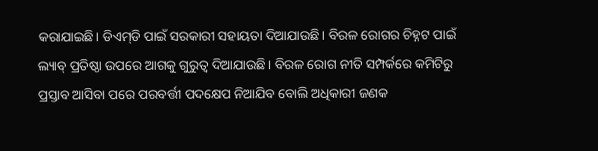କରାଯାଇଛି। ଡିଏମ୍‌ଡି ପାଇଁ ସରକାରୀ ସହାୟତା ଦିଆଯାଉଛି। ବିରଳ ରୋଗର ଚିହ୍ନଟ ପାଇଁ ଲ୍ୟାବ୍ ପ୍ରତିଷ୍ଠା ଉପରେ ଆଗକୁ ଗୁରୁତ୍ବ ଦିଆଯାଉଛି। ବିରଳ ରୋଗ ନୀତି ସମ୍ପର୍କରେ କମିଟିରୁ ପ୍ରସ୍ତାବ ଆସିବା ପରେ ପରବର୍ତ୍ତୀ ପଦକ୍ଷେପ ନିଆଯିବ ବୋଲି ଅଧିକାରୀ ଜଣକ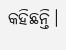କହିଛନ୍ତି।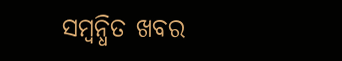ସମ୍ବନ୍ଧିତ ଖବର